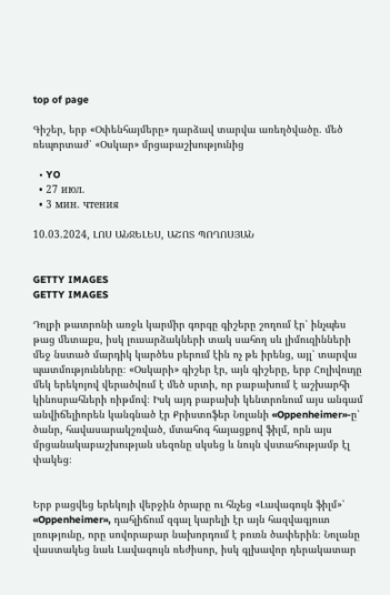top of page

Գիշեր, երբ «Օփենհայմերը» դարձավ տարվա առեղծվածը. մեծ ռեպորտաժ՝ «Օսկար» մրցաբաշխությունից

  • YO
  • 27 июл.
  • 3 мин. чтения

10.03.2024, ԼՈՍ ԱՆՋԵԼԵՍ, ԱՇՈՏ ՊՈՂՈՍՅԱՆ


GETTY IMAGES
GETTY IMAGES

Դոլբի թատրոնի առջև կարմիր գորգը գիշերը շողում էր՝ ինչպես թաց մետաքս, իսկ լուսարձակների տակ սահող սև լիմուզինների մեջ նստած մարդիկ կարծես բերում էին ոչ թե իրենց, այլ՝ տարվա պատմությունները։ «Օսկարի» գիշեր էր, այն գիշերը, երբ Հոլիվուդը մեկ երեկոյով վերածվում է մեծ սրտի, որ բաբախում է աշխարհի կինոսրահների ռիթմով։ Իսկ այդ բաբախի կենտրոնում այս անգամ անվիճելիորեն կանգնած էր Քրիստոֆեր Նոլանի «Oppenheimer»-ը՝ ծանր, հավասարակշռված, մտահոգ հայացքով ֆիլմ, որն այս մրցանակաբաշխության սեզոնը սկսեց և նույն վստահությամբ էլ փակեց։


Երբ բացվեց երեկոյի վերջին ծրարը ու հնչեց «Լավագույն ֆիլմ»՝ «Oppenheimer», դահլիճում զգալ կարելի էր այն հազվագյուտ լռությունը, որը սովորաբար նախորդում է բուռն ծափերին։ Նոլանը վաստակեց նաև Լավագույն ռեժիսոր, իսկ գլխավոր դերակատար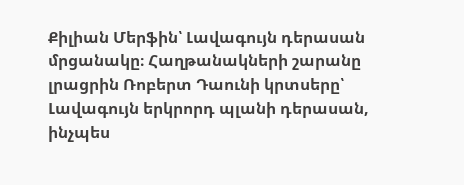Քիլիան Մերֆին՝ Լավագույն դերասան մրցանակը։ Հաղթանակների շարանը լրացրին Ռոբերտ Դաունի կրտսերը՝ Լավագույն երկրորդ պլանի դերասան, ինչպես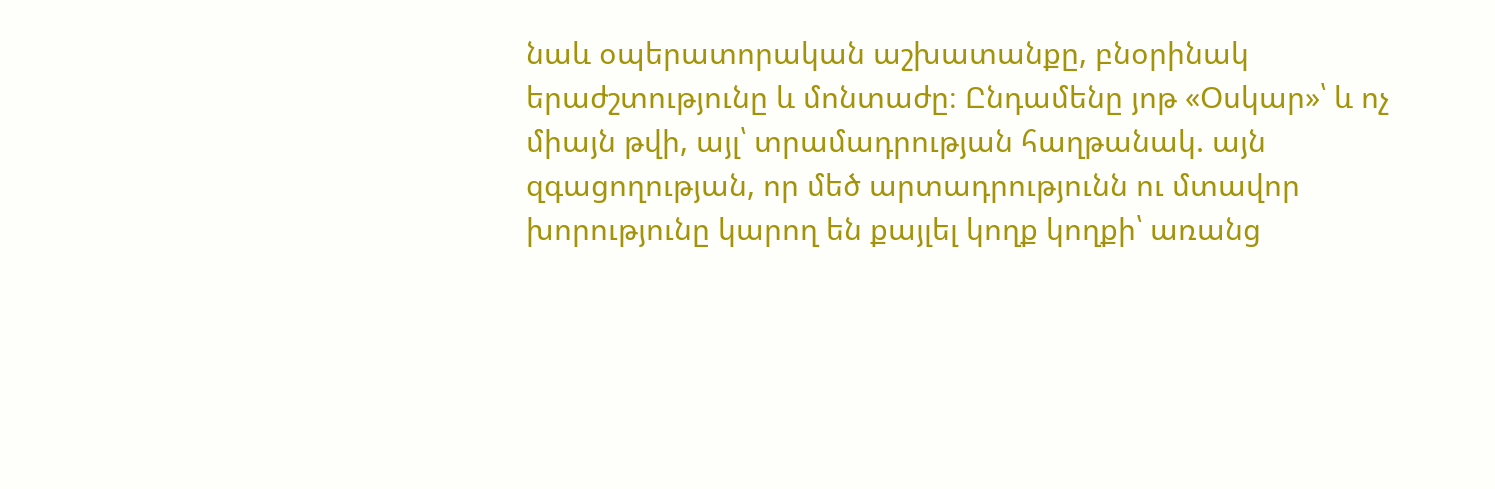նաև օպերատորական աշխատանքը, բնօրինակ երաժշտությունը և մոնտաժը։ Ընդամենը յոթ «Օսկար»՝ և ոչ միայն թվի, այլ՝ տրամադրության հաղթանակ. այն զգացողության, որ մեծ արտադրությունն ու մտավոր խորությունը կարող են քայլել կողք կողքի՝ առանց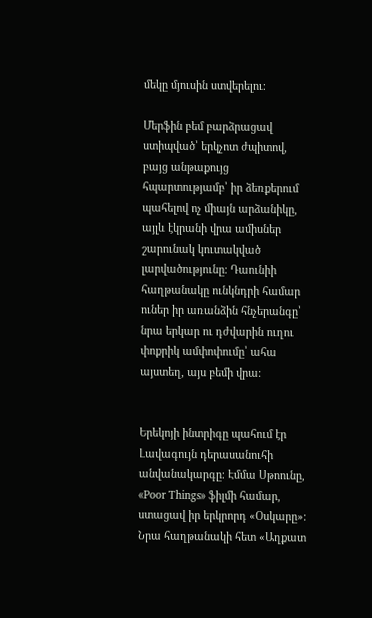մեկը մյուսին ստվերելու։

Մերֆին բեմ բարձրացավ ստիպված՝ երկչոտ ժպիտով, բայց անթաքույց հպարտությամբ՝ իր ձեռքերում պահելով ոչ միայն արձանիկը, այլև էկրանի վրա ամիսներ շարունակ կուտակված լարվածությունը։ Դաունիի հաղթանակը ունկնդրի համար ուներ իր առանձին հնչերանգը՝ նրա երկար ու դժվարին ուղու փոքրիկ ամփոփումը՝ ահա այստեղ, այս բեմի վրա։


Երեկոյի ինտրիգը պահում էր Լավագույն դերասանուհի անվանակարգը։ Էմմա Սթոունը, «Poor Things» ֆիլմի համար, ստացավ իր երկրորդ «Օսկարը»։ Նրա հաղթանակի հետ «Աղքատ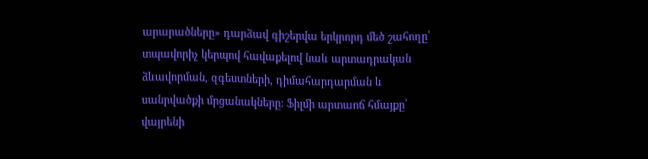արարածները» դարձավ գիշերվա երկրորդ մեծ շահողը՝ տպավորիչ կերպով հավաքելով նաև արտադրական ձևավորման, զգեստների, դիմահարդարման և սանրվածքի մրցանակները։ Ֆիլմի արտաոճ հմայքը՝ վայրենի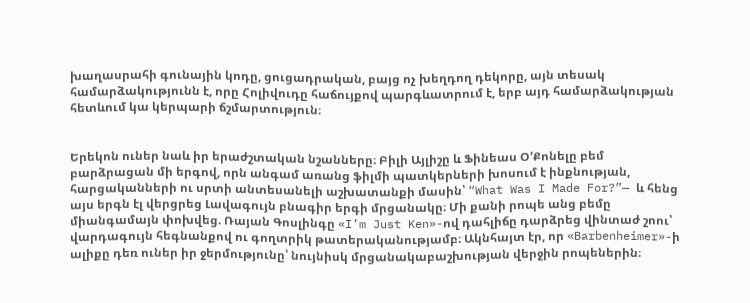խաղասրահի գունային կոդը, ցուցադրական, բայց ոչ խեղդող դեկորը, այն տեսակ համարձակությունն է, որը Հոլիվուդը հաճույքով պարգևատրում է, երբ այդ համարձակության հետևում կա կերպարի ճշմարտություն։


Երեկոն ուներ նաև իր երաժշտական նշանները։ Բիլի Այլիշը և Ֆինեաս Օ’Քոնելը բեմ բարձրացան մի երգով, որն անգամ առանց ֆիլմի պատկերների խոսում է ինքնության, հարցականների ու սրտի անտեսանելի աշխատանքի մասին՝ “What Was I Made For?”— և հենց այս երգն էլ վերցրեց Լավագույն բնագիր երգի մրցանակը։ Մի քանի րոպե անց բեմը միանգամայն փոխվեց. Ռայան Գոսլինգը «I’m Just Ken»-ով դահլիճը դարձրեց վինտաժ շոու՝ վարդագույն հեգնանքով ու գողտրիկ թատերականությամբ։ Ակնհայտ էր, որ «Barbenheimer»-ի ալիքը դեռ ուներ իր ջերմությունը՝ նույնիսկ մրցանակաբաշխության վերջին րոպեներին։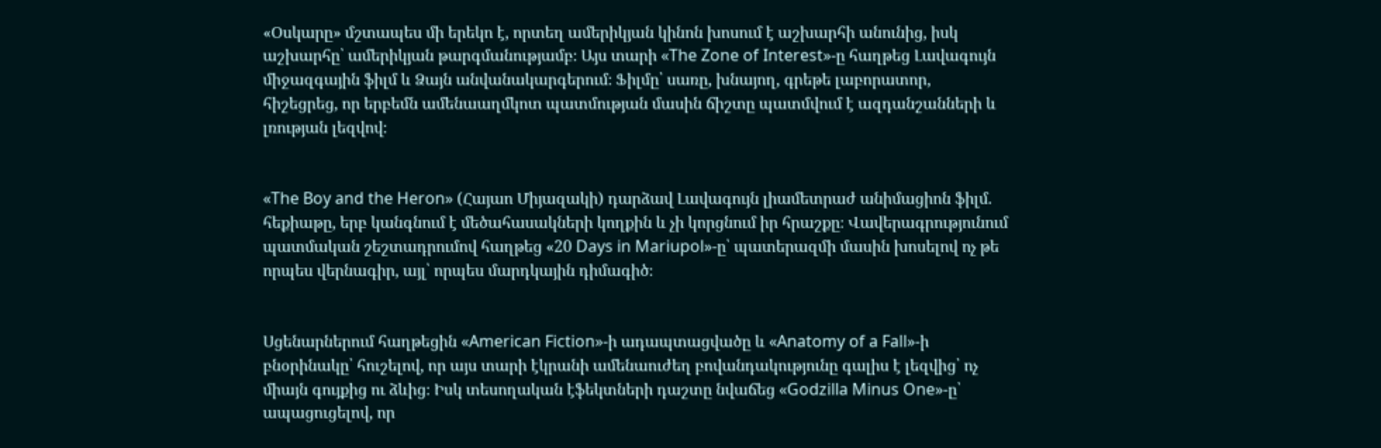«Օսկարը» մշտապես մի երեկո է, որտեղ ամերիկյան կինոն խոսում է աշխարհի անունից, իսկ աշխարհը՝ ամերիկյան թարգմանությամբ։ Այս տարի «The Zone of Interest»-ը հաղթեց Լավագույն միջազգային ֆիլմ և Ձայն անվանակարգերում։ Ֆիլմը՝ սառը, խնայող, գրեթե լաբորատոր, հիշեցրեց, որ երբեմն ամենաաղմկոտ պատմության մասին ճիշտը պատմվում է ազդանշանների և լռության լեզվով։


«The Boy and the Heron» (Հայաո Միյազակի) դարձավ Լավագույն լիամետրաժ անիմացիոն ֆիլմ. հեքիաթը, երբ կանգնում է մեծահասակների կողքին և չի կորցնում իր հրաշքը։ Վավերագրությունում պատմական շեշտադրումով հաղթեց «20 Days in Mariupol»-ը՝ պատերազմի մասին խոսելով ոչ թե որպես վերնագիր, այլ՝ որպես մարդկային դիմագիծ։


Սցենարներում հաղթեցին «American Fiction»-ի ադապտացվածը և «Anatomy of a Fall»-ի բնօրինակը՝ հուշելով, որ այս տարի էկրանի ամենաուժեղ բովանդակությունը գալիս է լեզվից՝ ոչ միայն գույքից ու ձևից։ Իսկ տեսողական էֆեկտների դաշտը նվաճեց «Godzilla Minus One»-ը՝ ապացուցելով, որ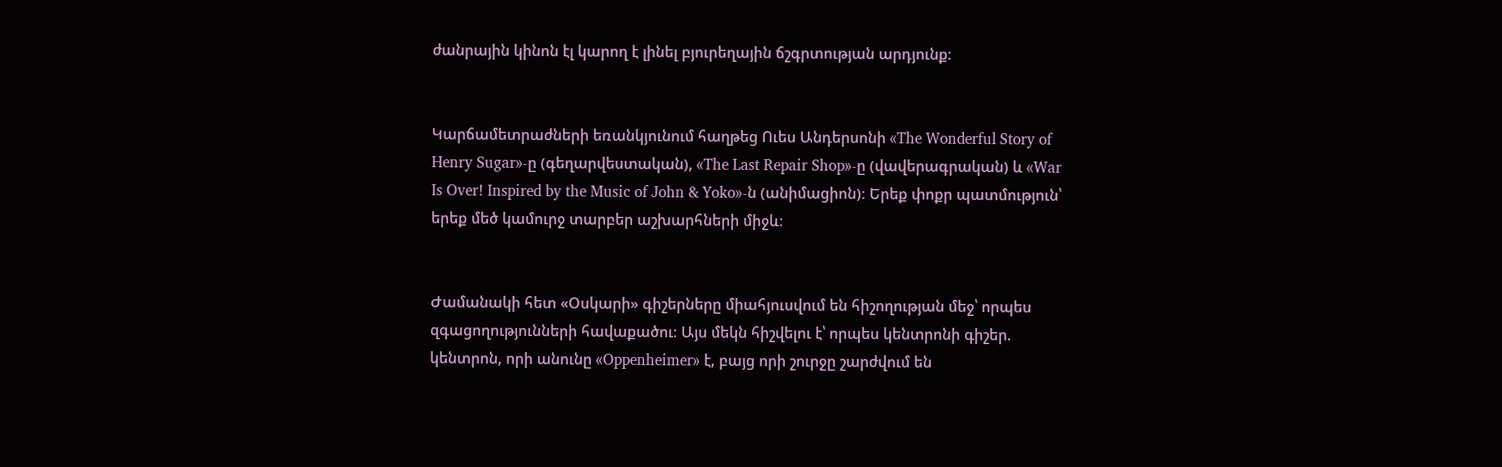ժանրային կինոն էլ կարող է լինել բյուրեղային ճշգրտության արդյունք։


Կարճամետրաժների եռանկյունում հաղթեց Ուես Անդերսոնի «The Wonderful Story of Henry Sugar»-ը (գեղարվեստական), «The Last Repair Shop»-ը (վավերագրական) և «War Is Over! Inspired by the Music of John & Yoko»-ն (անիմացիոն)։ Երեք փոքր պատմություն՝ երեք մեծ կամուրջ տարբեր աշխարհների միջև։


Ժամանակի հետ «Օսկարի» գիշերները միահյուսվում են հիշողության մեջ՝ որպես զգացողությունների հավաքածու։ Այս մեկն հիշվելու է՝ որպես կենտրոնի գիշեր. կենտրոն, որի անունը «Oppenheimer» է, բայց որի շուրջը շարժվում են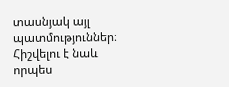տասնյակ այլ պատմություններ։ Հիշվելու է նաև որպես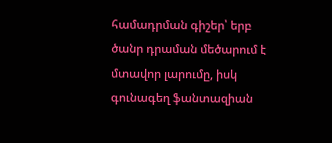համադրման գիշեր՝ երբ ծանր դրաման մեծարում է մտավոր լարումը, իսկ գունագեղ ֆանտազիան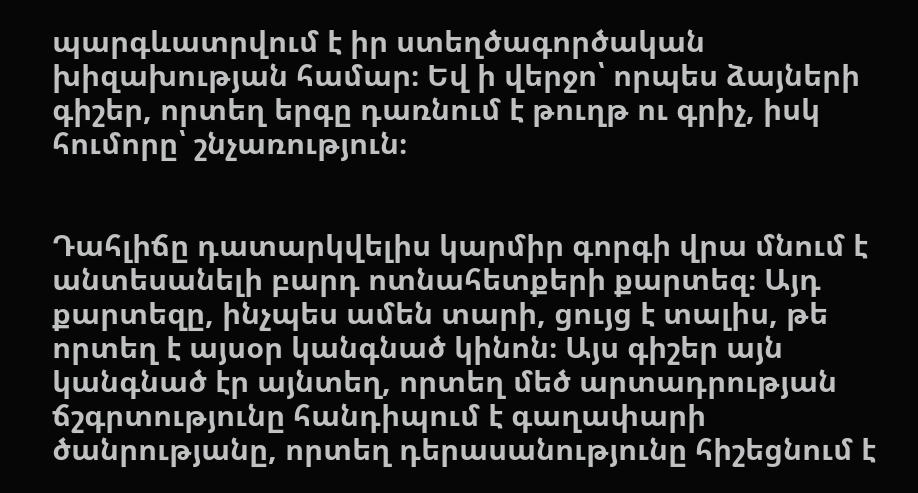պարգևատրվում է իր ստեղծագործական խիզախության համար։ Եվ ի վերջո՝ որպես ձայների գիշեր, որտեղ երգը դառնում է թուղթ ու գրիչ, իսկ հումորը՝ շնչառություն։


Դահլիճը դատարկվելիս կարմիր գորգի վրա մնում է անտեսանելի բարդ ոտնահետքերի քարտեզ։ Այդ քարտեզը, ինչպես ամեն տարի, ցույց է տալիս, թե որտեղ է այսօր կանգնած կինոն։ Այս գիշեր այն կանգնած էր այնտեղ, որտեղ մեծ արտադրության ճշգրտությունը հանդիպում է գաղափարի ծանրությանը, որտեղ դերասանությունը հիշեցնում է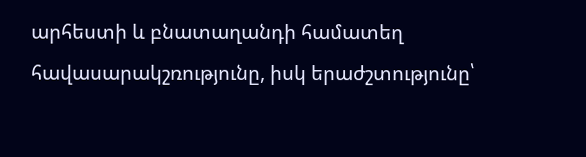արհեստի և բնատաղանդի համատեղ հավասարակշռությունը, իսկ երաժշտությունը՝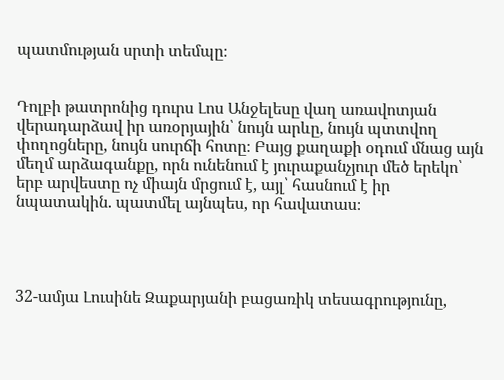պատմության սրտի տեմպը։


Դոլբի թատրոնից դուրս Լոս Անջելեսը վաղ առավոտյան վերադարձավ իր առօրյային՝ նույն արևը, նույն պտտվող փողոցները, նույն սուրճի հոտը։ Բայց քաղաքի օդում մնաց այն մեղմ արձագանքը, որն ունենում է յուրաքանչյուր մեծ երեկո՝ երբ արվեստը ոչ միայն մրցում է, այլ՝ հասնում է իր նպատակին. պատմել այնպես, որ հավատաս։




32-ամյա Լուսինե Զաքարյանի բացառիկ տեսագրությունը,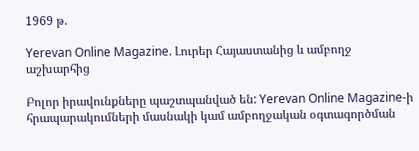1969 թ.

Yerevan Online Magazine. Լուրեր Հայաստանից և ամբողջ աշխարհից

Բոլոր իրավունքները պաշտպանված են: Yerevan Online Magazine-ի հրապարակումների մասնակի կամ ամբողջական օգտագործման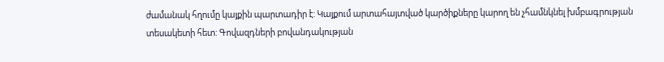ժամանակ հղումը կայքին պարտադիր է: Կայքում արտահայտված կարծիքները կարող են չհամնկնել խմբագրության տեսակետի հետ: Գովազդների բովանդակության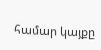համար կայքը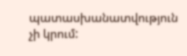պատասխանատվություն չի կրում: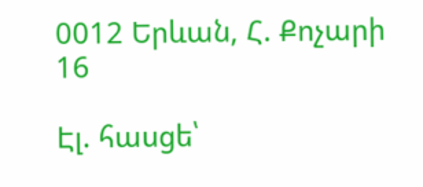0012 Երևան, Հ. Քոչարի 16

Էլ. հասցե՝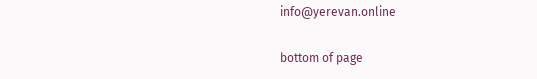info@yerevan.online

bottom of page